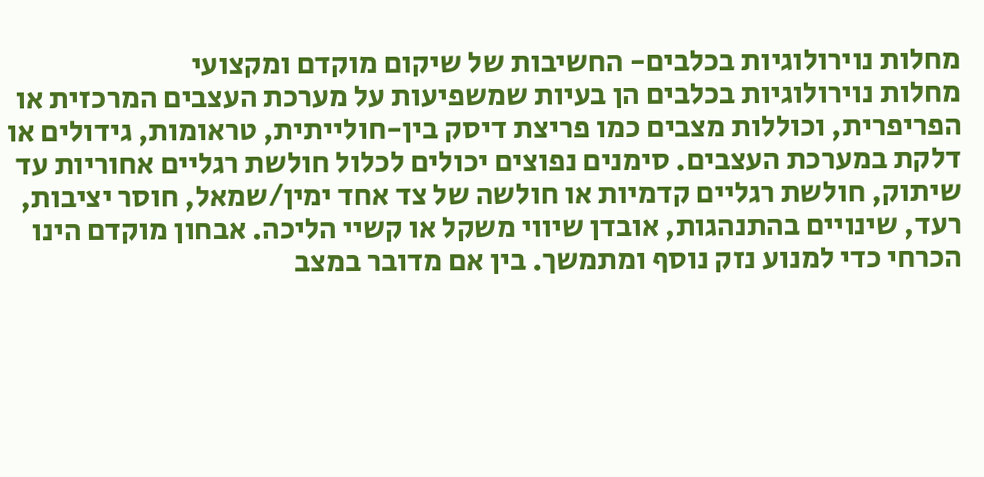מחלות נוירולוגיות בכלבים- החשיבות של שיקום מוקדם ומקצועי
מחלות נוירולוגיות בכלבים הן בעיות שמשפיעות על מערכת העצבים המרכזית או הפריפרית, וכוללות מצבים כמו פריצת דיסק בין-חולייתית, טראומות, גידולים או דלקת במערכת העצבים. סימנים נפוצים יכולים לכלול חולשת רגליים אחוריות עד שיתוק, חולשת רגליים קדמיות או חולשה של צד אחד ימין/שמאל, חוסר יציבות, רעד, שינויים בהתנהגות, אובדן שיווי משקל או קשיי הליכה. אבחון מוקדם הינו הכרחי כדי למנוע נזק נוסף ומתמשך. בין אם מדובר במצב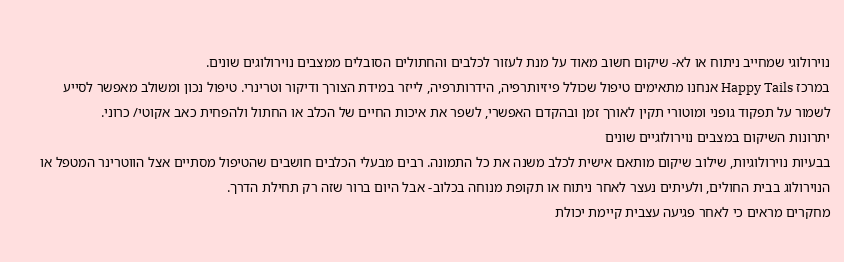נוירולוגי שמחייב ניתוח או לא- שיקום חשוב מאוד על מנת לעזור לכלבים והחתולים הסובלים ממצבים נוירולוגים שונים.
במרכז Happy Tails אנחנו מתאימים טיפול שכולל פיזיותרפיה, הידרותרפיה, לייזר במידת הצורך ודיקור וטרינרי. טיפול נכון ומשולב מאפשר לסייע לשמור על תפקוד גופני ומוטורי תקין לאורך זמן ובהקדם האפשרי, לשפר את איכות החיים של הכלב או החתול ולהפחית כאב אקוטי/ כרוני.
יתרונות השיקום במצבים נוירולוגיים שונים
בבעיות נוירולוגיות, שילוב שיקום מותאם אישית לכלב משנה את כל התמונה. רבים מבעלי הכלבים חושבים שהטיפול מסתיים אצל הווטרינר המטפל או הנוירולוג בבית החולים, ולעיתים נעצר לאחר ניתוח או תקופת מנוחה בכלוב- אבל היום ברור שזה רק תחילת הדרך.
מחקרים מראים כי לאחר פגיעה עצבית קיימת יכולת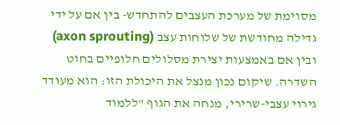מסוימת של מערכת העצבים להתחדש- בין אם על ידי גדילה מחודשת של שלוחות עצב (axon sprouting) ובין אם באמצעות יצירת מסלולים חלופיים בחוט השדרה. שיקום נכון מנצל את היכולת הזו: הוא מעודד גירוי עצבי-שרירי, מנחה את הגוף "ללמוד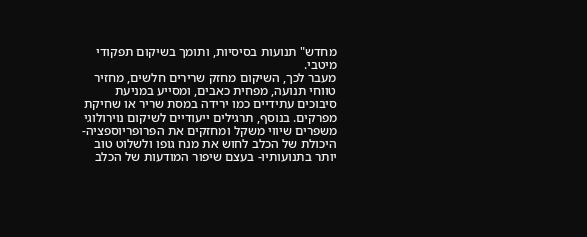מחדש" תנועות בסיסיות, ותומך בשיקום תפקודי מיטבי.
מעבר לכך, השיקום מחזק שרירים חלשים, מחזיר טווחי תנועה, מפחית כאבים, ומסייע במניעת סיבוכים עתידיים כמו ירידה במסת שריר או שחיקת מפרקים. בנוסף, תרגילים ייעודיים לשיקום נוירולוגי משפרים שיווי משקל ומחזקים את הפרופריוספציה- היכולת של הכלב לחוש את מנח גופו ולשלוט טוב יותר בתנועותיו- בעצם שיפור המודעות של הכלב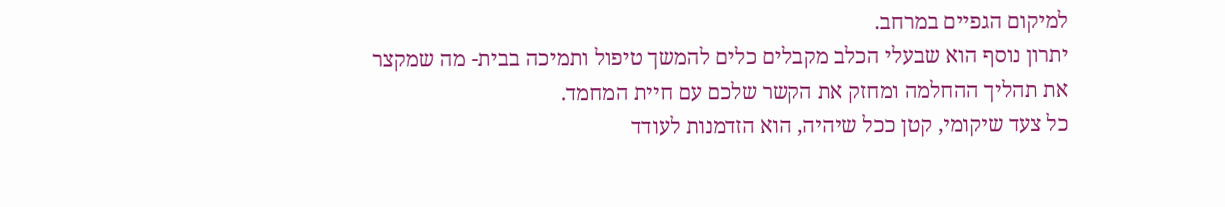למיקום הגפיים במרחב.
יתרון נוסף הוא שבעלי הכלב מקבלים כלים להמשך טיפול ותמיכה בבית- מה שמקצר את תהליך ההחלמה ומחזק את הקשר שלכם עם חיית המחמד.
כל צעד שיקומי, קטן ככל שיהיה, הוא הזדמנות לעודד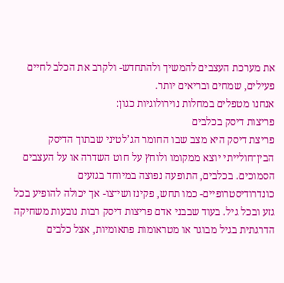את מערכת העצבים להמשיך ולהתחדש- ולקרב את הכלב לחיים פעילים, שמחים ובריאים יותר.
אנחנו מטפלים במחלות נוירולוגיות כגון:
פריצות דיסק בכלבים
פריצת דיסק היא מצב שבו החומר הג’לטיני שבתוך הדיסק הבין־חולייתי יוצא ממקומו ולוחץ על חוט השדרה או על העצבים הסמוכים. בכלבים, התופעה נפוצה במיוחד בגזעים כונדרודיסטרופיים- כמו תחש, פקינז ושי־צו- אך יכולה להופיע בכל גזע ובכל גיל. בעוד שבבני אדם פריצות דיסק רבות נובעות משחיקה הדרגתית בגיל מבוגר או מטראומות פתאומיות, אצל כלבים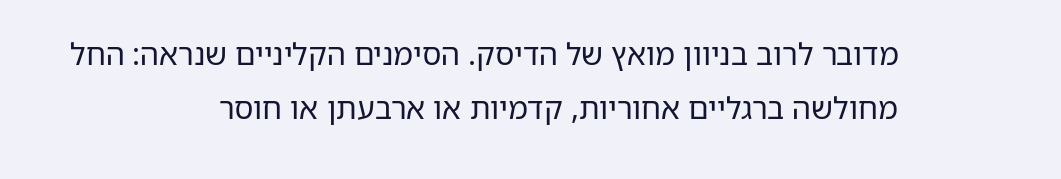מדובר לרוב בניוון מואץ של הדיסק. הסימנים הקליניים שנראה: החל מחולשה ברגליים אחוריות, קדמיות או ארבעתן או חוסר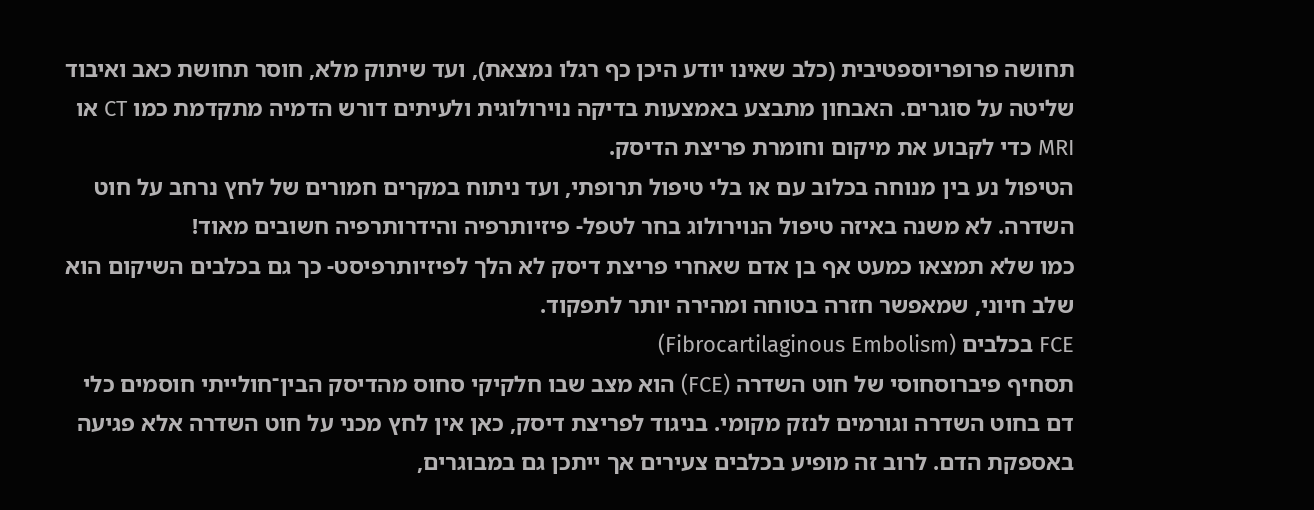תחושה פרופריוספטיבית (כלב שאינו יודע היכן כף רגלו נמצאת), ועד שיתוק מלא, חוסר תחושת כאב ואיבוד שליטה על סוגרים. האבחון מתבצע באמצעות בדיקה נוירולוגית ולעיתים דורש הדמיה מתקדמת כמו CT או MRI כדי לקבוע את מיקום וחומרת פריצת הדיסק.
הטיפול נע בין מנוחה בכלוב עם או בלי טיפול תרופתי, ועד ניתוח במקרים חמורים של לחץ נרחב על חוט השדרה. לא משנה באיזה טיפול הנוירולוג בחר לטפל- פיזיותרפיה והידרותרפיה חשובים מאוד!
כמו שלא תמצאו כמעט אף בן אדם שאחרי פריצת דיסק לא הלך לפיזיותרפיסט- כך גם בכלבים השיקום הוא שלב חיוני, שמאפשר חזרה בטוחה ומהירה יותר לתפקוד.
FCE בכלבים (Fibrocartilaginous Embolism)
תסחיף פיברוסחוסי של חוט השדרה (FCE) הוא מצב שבו חלקיקי סחוס מהדיסק הבין־חולייתי חוסמים כלי דם בחוט השדרה וגורמים לנזק מקומי. בניגוד לפריצת דיסק, כאן אין לחץ מכני על חוט השדרה אלא פגיעה באספקת הדם. לרוב זה מופיע בכלבים צעירים אך ייתכן גם במבוגרים,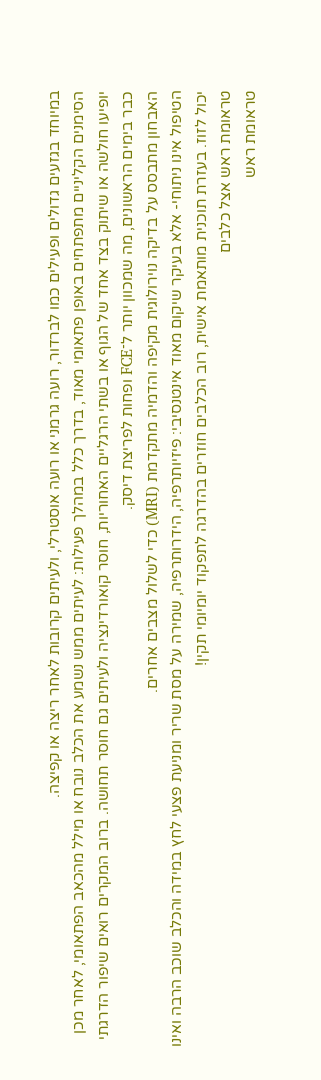במיוחד בגזעים גדולים ופעילים כמו לברדור, רועה גרמני או רועה אוסטרלי, ולעיתים קרובות לאחר ריצה או קפיצה.
הסימנים הקליניים מתפתחים באופן פתאומי מאוד, בדרך כלל במהלך פעילות: לעיתים ממש נשמע את הכלב נובח או מילל מהכאב הפתאומי, לאחר מכן יופיעו חולשה או שיתוק בצד אחד של הגוף או בשתי הרגליים האחוריות, חוסר קואורדינציה ולעיתים גם חוסר תחושה. ברוב המקרים רואים שיפור הדרגתי כבר בימים הראשונים, מה שמכוון יותר ל־FCE ופחות לפריצת דיסק.
האבחון מתבסס על בדיקה נוירולוגית מקיפה והדמיה מתקדמת (MRI) כדי לשלול מצבים אחרים.
הטיפול אינו ניתוחי- אלא בעיקר שיקום מאוד אינטנסיבי: פיזיותרפיה, הידרותרפיה, שמירה על מסת שריר ומניעת פצעי לחץ במידה והכלב שוכב הרבה ואינו יכול לזוז. בעזרת תוכנית מותאמת אישית, רוב הכלבים חוזרים בהדרגה לתפקוד יומיומי תקין!
טראומת ראש אצל כלבים
טראומת ראש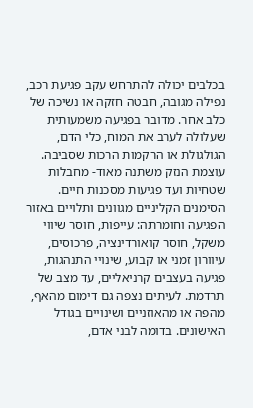בכלבים יכולה להתרחש עקב פגיעת רכב, נפילה מגובה, חבטה חזקה או נשיכה של כלב אחר. מדובר בפגיעה משמעותית שעלולה לערב את המוח, כלי הדם, הגולגולת או הרקמות הרכות שסביבה. עוצמת הנזק משתנה מאוד- מחבלות שטחיות ועד פגיעות מסכנות חיים.
הסימנים הקליניים מגוונים ותלויים באזור הפגיעה וחומרתה: עייפות, חוסר שיווי משקל, חוסר קואורדינציה, פרכוסים, עיוורון זמני או קבוע, שינויי התנהגות, פגיעה בעצבים קרניאליים, עד מצב של תרדמת. לעיתים נצפה גם דימום מהאף, מהפה או מהאוזניים ושינויים בגודל האישונים. בדומה לבני אדם,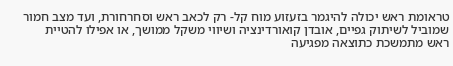טראומת ראש יכולה להיגמר בזעזוע מוח קל- רק לכאב ראש וסחרחורת, ועד מצב חמור שמוביל לשיתוק גפיים, אובדן קואורדינציה ושיווי משקל ממושך, או אפילו להטיית ראש מתמשכת כתוצאה מפגיעה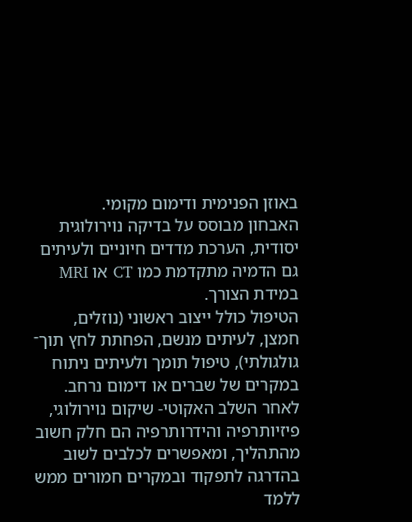באוזן הפנימית ודימום מקומי.
האבחון מבוסס על בדיקה נוירולוגית יסודית, הערכת מדדים חיוניים ולעיתים גם הדמיה מתקדמת כמו CT או MRI במידת הצורך.
הטיפול כולל ייצוב ראשוני (נוזלים, חמצן, לעיתים מנשם, הפחתת לחץ תוך־ גולגולתי), טיפול תומך ולעיתים ניתוח במקרים של שברים או דימום נרחב. לאחר השלב האקוטי- שיקום נוירולוגי, פיזיותרפיה והידרותרפיה הם חלק חשוב מהתהליך, ומאפשרים לכלבים לשוב בהדרגה לתפקוד ובמקרים חמורים ממש ללמד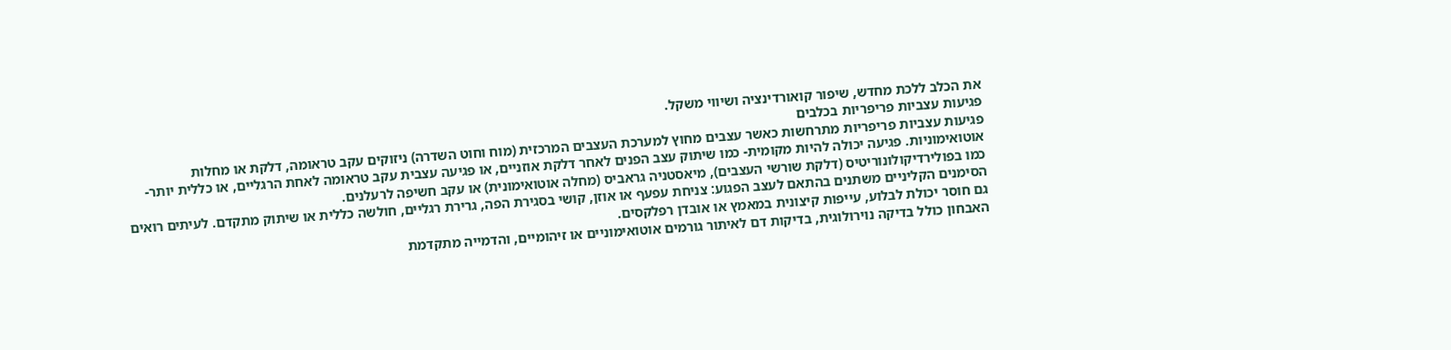את הכלב ללכת מחדש, שיפור קואורדינציה ושיווי משקל.
פגיעות עצביות פריפריות בכלבים
פגיעות עצביות פריפריות מתרחשות כאשר עצבים מחוץ למערכת העצבים המרכזית (מוח וחוט השדרה) ניזוקים עקב טראומה, דלקת או מחלות אוטואימוניות. פגיעה יכולה להיות מקומית- כמו שיתוק עצב הפנים לאחר דלקת אוזניים, או פגיעה עצבית עקב טראומה לאחת הרגליים, או כללית יותר- כמו בפולירדיקולונוריטיס (דלקת שורשי העצבים), מיאסטניה גראביס (מחלה אוטואימונית) או עקב חשיפה לרעלנים.
הסימנים הקליניים משתנים בהתאם לעצב הפגוע: צניחת עפעף או אוזן, קושי בסגירת הפה, גרירת רגליים, חולשה כללית או שיתוק מתקדם. לעיתים רואים גם חוסר יכולת לבלוע, עייפות קיצונית במאמץ או אובדן רפלקסים.
האבחון כולל בדיקה נוירולוגית, בדיקות דם לאיתור גורמים אוטואימוניים או זיהומיים, והדמייה מתקדמת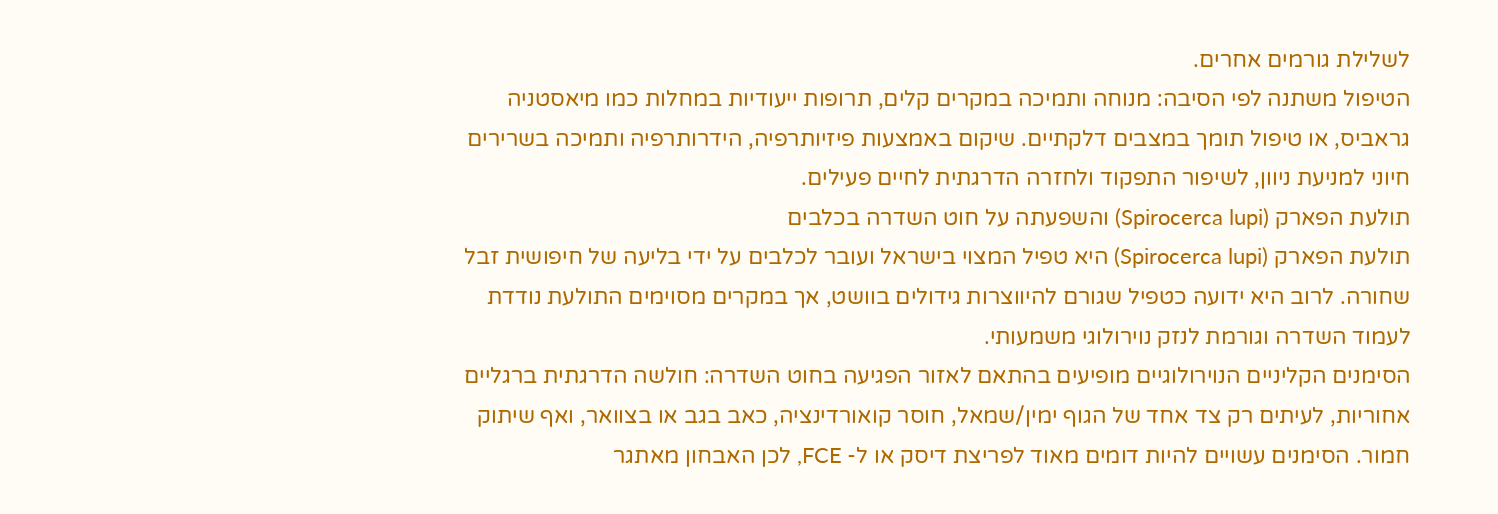לשלילת גורמים אחרים.
הטיפול משתנה לפי הסיבה: מנוחה ותמיכה במקרים קלים, תרופות ייעודיות במחלות כמו מיאסטניה גראביס, או טיפול תומך במצבים דלקתיים. שיקום באמצעות פיזיותרפיה, הידרותרפיה ותמיכה בשרירים חיוני למניעת ניוון, לשיפור התפקוד ולחזרה הדרגתית לחיים פעילים.
תולעת הפארק (Spirocerca lupi) והשפעתה על חוט השדרה בכלבים
תולעת הפארק (Spirocerca lupi) היא טפיל המצוי בישראל ועובר לכלבים על ידי בליעה של חיפושית זבל שחורה. לרוב היא ידועה כטפיל שגורם להיווצרות גידולים בוושט, אך במקרים מסוימים התולעת נודדת לעמוד השדרה וגורמת לנזק נוירולוגי משמעותי.
הסימנים הקליניים הנוירולוגיים מופיעים בהתאם לאזור הפגיעה בחוט השדרה: חולשה הדרגתית ברגליים אחוריות, לעיתים רק צד אחד של הגוף ימין/שמאל, חוסר קואורדינציה, כאב בגב או בצוואר, ואף שיתוק חמור. הסימנים עשויים להיות דומים מאוד לפריצת דיסק או ל- FCE, לכן האבחון מאתגר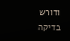ודורש בדיקה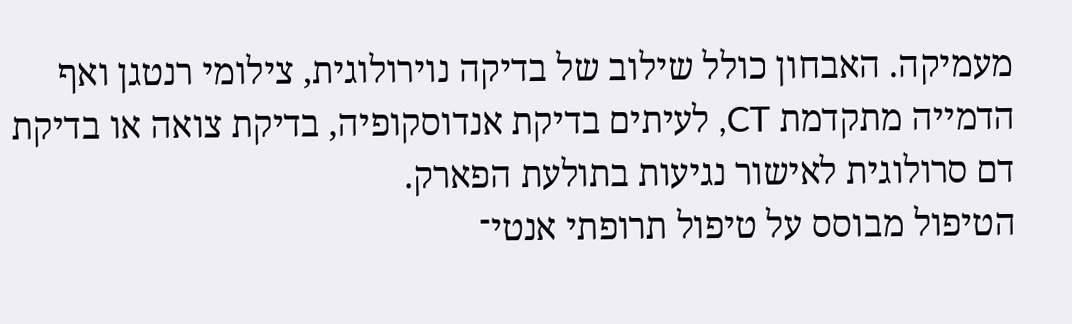מעמיקה. האבחון כולל שילוב של בדיקה נוירולוגית, צילומי רנטגן ואף הדמייה מתקדמת CT, לעיתים בדיקת אנדוסקופיה, בדיקת צואה או בדיקת דם סרולוגית לאישור נגיעות בתולעת הפארק.
הטיפול מבוסס על טיפול תרופתי אנטי־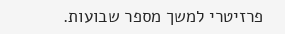פרזיטרי למשך מספר שבועות.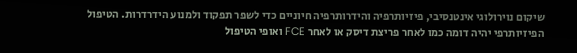שיקום נוירולוגי אינטנסיבי, פיזיותרפיה והידרותרפיה חיוניים כדי לשפר תפקוד ולמנוע הידרדרות. הטיפול הפיזיותרפי יהיה דומה כמו לאחר פריצת דיסק או לאחר FCE ואופי הטיפול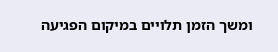ומשך הזמן תלויים במיקום הפגיעה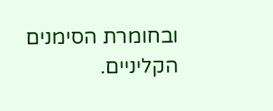ובחומרת הסימנים הקליניים.